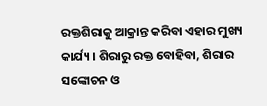ରକ୍ତଶିରାକୁ ଆକ୍ରାନ୍ତ କରିବା ଏହାର ମୁଖ୍ୟ କାର୍ଯ୍ୟ । ଶିରାରୁ ରକ୍ତ ବୋହିବା, ଶିରାର ସଙ୍କୋଚନ ଓ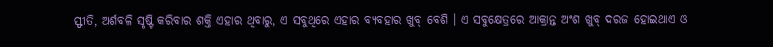ସ୍ଫୀତି, ଅର୍ଶବଳି ସୃଷ୍ଟି କରିବାର ଶକ୍ତି ଏହାର ଥିବାରୁ, ଏ ସବୁଥିରେ ଏହାର ବ୍ୟବହାର ଖୁବ୍ ବେଶି । ଏ ସବୁକ୍ଷେତ୍ରରେ ଆକ୍ରାନ୍ତ ଅଂଶ ଖୁବ୍ ଦରଜ ହୋଇଥାଏ ଓ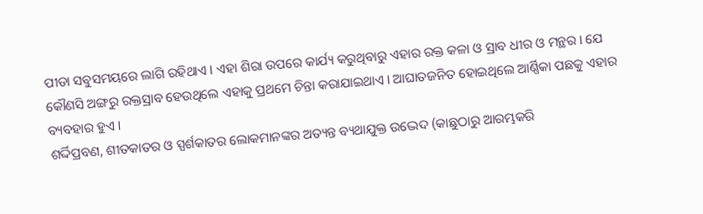ପୀଡା ସବୁସମୟରେ ଲାଗି ରହିଥାଏ । ଏହା ଶିରା ଉପରେ କାର୍ଯ୍ୟ କରୁଥିବାରୁ ଏହାର ରକ୍ତ କଳା ଓ ସ୍ରାବ ଧୀର ଓ ମନ୍ଥର । ଯେ କୌଣସି ଅଙ୍ଗରୁ ରକ୍ତସ୍ରାବ ହେଉଥିଲେ ଏହାକୁ ପ୍ରଥମେ ଚିନ୍ତା କରାଯାଇଥାଏ । ଆଘାତଜନିତ ହୋଇଥିଲେ ଆର୍ଣ୍ଣିକା ପଛକୁ ଏହାର ବ୍ୟବହାର ହୁଏ ।
ଶର୍ଦ୍ଦିପ୍ରବଣ, ଶୀତକାତର ଓ ସ୍ପର୍ଶକାତର ଲୋକମାନଙ୍କର ଅତ୍ୟନ୍ତ ବ୍ୟଥାଯୁକ୍ତ ଉଦ୍ଭେଦ (କାଛୁଠାରୁ ଆରମ୍ଭକରି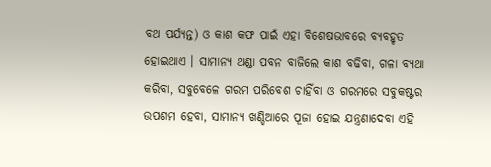ବଥ ପର୍ଯ୍ୟନ୍ତ) ଓ କାଶ କଫ ପାଇଁ ଏହା ବିଶେଷଭାବରେ ବ୍ୟବହୃତ ହୋଇଥାଏ । ସାମାନ୍ୟ ଥଣ୍ଡା ପବନ ବାଜିଲେ କାଶ ବଢିବା, ଗଳା ବ୍ୟଥା କରିବା, ସବୁବେଳେ ଗରମ ପରିବେଶ ଚାହିଁବା ଓ ଗରମରେ ସବୁକଷ୍ଟର ଉପଶମ ହେବା, ସାମାନ୍ୟ ଖଣ୍ଡିଆରେ ପୂଜା ହୋଇ ଯନ୍ତ୍ରଣାଦେବା ଏହି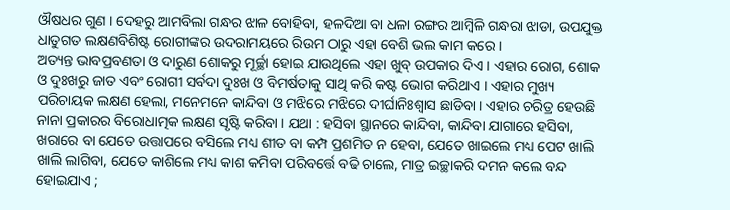ଔଷଧର ଗୁଣ । ଦେହରୁ ଆମବିଲା ଗନ୍ଧର ଝାଳ ବୋହିବା, ହଳଦିଆ ବା ଧଳା ରଙ୍ଗର ଆମ୍ବିଳି ଗନ୍ଧରା ଝାଡା, ଉପଯୁକ୍ତ ଧାତୁଗତ ଲକ୍ଷଣବିଶିଷ୍ଟ ରୋଗୀଙ୍କର ଉଦରାମୟରେ ରିଉମ ଠାରୁ ଏହା ବେଶି ଭଲ କାମ କରେ ।
ଅତ୍ୟନ୍ତ ଭାବପ୍ରବଣତା ଓ ଦାରୁଣ ଶୋକରୁ ମୂର୍ଚ୍ଛା ହୋଇ ଯାଉଥିଲେ ଏହା ଖୁବ୍ ଉପକାର ଦିଏ । ଏହାର ରୋଗ, ଶୋକ ଓ ଦୁଃଖରୁ ଜାତ ଏବଂ ରୋଗୀ ସର୍ବଦା ଦୁଃଖ ଓ ବିମର୍ଷତାକୁ ସାଥି କରି କଷ୍ଟ ଭୋଗ କରିଥାଏ । ଏହାର ମୁଖ୍ୟ ପରିଚାୟକ ଲକ୍ଷଣ ହେଲା, ମନେମନେ କାନ୍ଦିବା ଓ ମଝିରେ ମଝିରେ ଦୀର୍ଘାନିଃଶ୍ଵାସ ଛାଡିବା । ଏହାର ଚରିତ୍ର ହେଉଛି ନାନା ପ୍ରକାରର ବିରୋଧାତ୍ମକ ଲକ୍ଷଣ ସୃଷ୍ଟି କରିବା । ଯଥା : ହସିବା ସ୍ଥାନରେ କାନ୍ଦିବା, କାନ୍ଦିବା ଯାଗାରେ ହସିବା, ଖରାରେ ବା ଯେତେ ଉତ୍ତାପରେ ବସିଲେ ମଧ୍ୟ ଶୀତ ବା କମ୍ପ ପ୍ରଶମିତ ନ ହେବା, ଯେତେ ଖାଇଲେ ମଧ୍ୟ ପେଟ ଖାଲି ଖାଲି ଲାଗିବା, ଯେତେ କାଶିଲେ ମଧ୍ୟ କାଶ କମିବା ପରିବର୍ତ୍ତେ ବଢି ଚାଲେ, ମାତ୍ର ଇଚ୍ଛାକରି ଦମନ କଲେ ବନ୍ଦ ହୋଇଯାଏ ;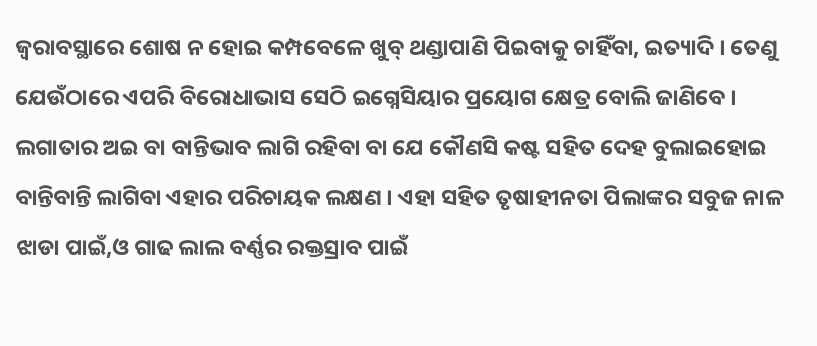ଜ୍ଵରାବସ୍ଥାରେ ଶୋଷ ନ ହୋଇ କମ୍ପବେଳେ ଖୁବ୍ ଥଣ୍ଡାପାଣି ପିଇବାକୁ ଚାହିଁବା, ଇତ୍ୟାଦି । ତେଣୁ ଯେଉଁଠାରେ ଏପରି ବିରୋଧାଭାସ ସେଠି ଇଗ୍ନେସିୟାର ପ୍ରୟୋଗ କ୍ଷେତ୍ର ବୋଲି ଜାଣିବେ ।
ଲଗାତାର ଅଇ ବା ବାନ୍ତିଭାବ ଲାଗି ରହିବା ବା ଯେ କୌଣସି କଷ୍ଟ ସହିତ ଦେହ ବୁଲାଇହୋଇ ବାନ୍ତିବାନ୍ତି ଲାଗିବା ଏହାର ପରିଚାୟକ ଲକ୍ଷଣ । ଏହା ସହିତ ତୃଷାହୀନତା ପିଲାଙ୍କର ସବୁଜ ନାଳ ଝାଡା ପାଇଁ,ଓ ଗାଢ ଲାଲ ବର୍ଣ୍ଣର ରକ୍ତସ୍ରାବ ପାଇଁ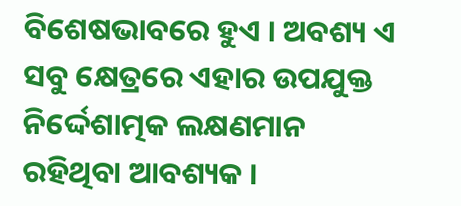ବିଶେଷଭାବରେ ହୁଏ । ଅବଶ୍ୟ ଏ ସବୁ କ୍ଷେତ୍ରରେ ଏହାର ଉପଯୁକ୍ତ ନିର୍ଦ୍ଦେଶାତ୍ମକ ଲକ୍ଷଣମାନ ରହିଥିବା ଆବଶ୍ୟକ ।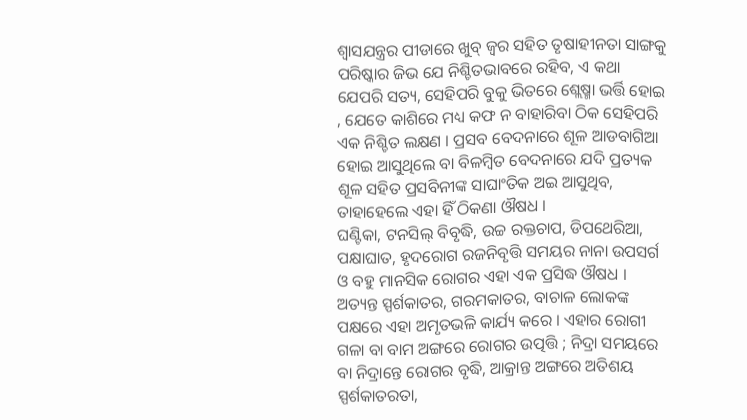ଶ୍ଵାସଯନ୍ତ୍ରର ପୀଡାରେ ଖୁବ୍ ଜ୍ଵର ସହିତ ତୃଷାହୀନତା ସାଙ୍ଗକୁ ପରିଷ୍କାର ଜିଭ ଯେ ନିଶ୍ଚିତଭାବରେ ରହିବ, ଏ କଥା ଯେପରି ସତ୍ୟ, ସେହିପରି ବୁକୁ ଭିତରେ ଶ୍ଲେଷ୍ମା ଭର୍ତ୍ତି ହୋଇ , ଯେତେ କାଶିରେ ମଧ୍ୟ କଫ ନ ବାହାରିବା ଠିକ ସେହିପରି ଏକ ନିଶ୍ଚିତ ଲକ୍ଷଣ । ପ୍ରସବ ବେଦନାରେ ଶୂଳ ଆଡବାଗିଆ ହୋଇ ଆସୁଥିଲେ ବା ବିଳମ୍ବିତ ବେଦନାରେ ଯଦି ପ୍ରତ୍ୟକ ଶୂଳ ସହିତ ପ୍ରସବିନୀଙ୍କ ସାଘାଂତିକ ଅଇ ଆସୁଥିବ, ତାହାହେଲେ ଏହା ହିଁ ଠିକଣା ଔଷଧ ।
ଘଣ୍ଟିକା, ଟନସିଲ୍ ବିବୃଦ୍ଧି, ଉଚ୍ଚ ରକ୍ତଚାପ, ଡିପଥେରିଆ, ପକ୍ଷାଘାତ, ହୃଦରୋଗ ରଜନିବୃତ୍ତି ସମୟର ନାନା ଉପସର୍ଗ ଓ ବହୁ ମାନସିକ ରୋଗର ଏହା ଏକ ପ୍ରସିଦ୍ଧ ଔଷଧ । ଅତ୍ୟନ୍ତ ସ୍ପର୍ଶକାତର, ଗରମକାତର, ବାଚାଳ ଲୋକଙ୍କ ପକ୍ଷରେ ଏହା ଅମୃତଭଳି କାର୍ଯ୍ୟ କରେ । ଏହାର ରୋଗୀ ଗଳା ବା ବାମ ଅଙ୍ଗରେ ରୋଗର ଉତ୍ପତ୍ତି ; ନିଦ୍ରା ସମୟରେ ବା ନିଦ୍ରାନ୍ତେ ରୋଗର ବୃଦ୍ଧି, ଆକ୍ରାନ୍ତ ଅଙ୍ଗରେ ଅତିଶୟ ସ୍ପର୍ଶକାତରତା,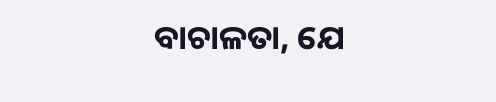ବାଚାଳତା, ଯେ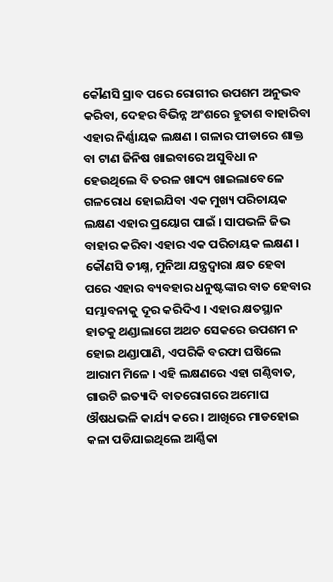କୌଣସି ସ୍ରାବ ପରେ ରୋଗୀର ଉପଶମ ଅନୁଭବ କରିବା, ଦେହର ବିଭିନ୍ନ ଅଂଶରେ ହୁତାଶ ବାହାରିବା ଏହାର ନିର୍ଣ୍ଣାୟକ ଲକ୍ଷଣ । ଗଳାର ପୀଡାରେ ଶାକ୍ତ ବା ଟାଣ ଜିନିଷ ଖାଇବାରେ ଅସୁବିଧା ନ ହେଉଥିଲେ ବି ତରଳ ଖାଦ୍ୟ ଖାଇଲାବେଳେ ଗଳରୋଧ ହୋଇଯିବା ଏକ ମୁଖ୍ୟ ପରିଚାୟକ ଲକ୍ଷଣ ଏହାର ପ୍ରୟୋଗ ପାଇଁ । ସାପଭଳି ଜିଭ ବାହାର କରିବା ଏହାର ଏକ ପରିଚାୟକ ଲକ୍ଷଣ ।
କୌଣସି ତୀକ୍ଷ୍ନ, ମୁନିଆ ଯନ୍ତ୍ରଦ୍ଵାରା କ୍ଷତ ହେବା ପରେ ଏହାର ବ୍ୟବହାର ଧନୁଷ୍ଟଙ୍କାର ବାତ ହେବାର ସମ୍ଭାବନାକୁ ଦୂର କରିଦିଏ । ଏହାର କ୍ଷତସ୍ଥାନ ହାତକୁ ଥଣ୍ଡାଲାଗେ ଅଥଚ ସେକରେ ଉପଶମ ନ ହୋଇ ଥଣ୍ଡାପାଣି, ଏପରିକି ବରଫା ଘଷିଲେ ଆରାମ ମିଳେ । ଏହି ଲକ୍ଷଣରେ ଏହା ଗଣ୍ଠିବାତ, ଗାଉଟି ଇତ୍ୟାଦି ବାତରୋଗରେ ଅମୋଘ ଔଷଧଭଳି କାର୍ଯ୍ୟ କରେ । ଆଖିରେ ମାଡହୋଇ କଳା ପଡିଯାଇଥିଲେ ଆର୍ଣ୍ଣିକା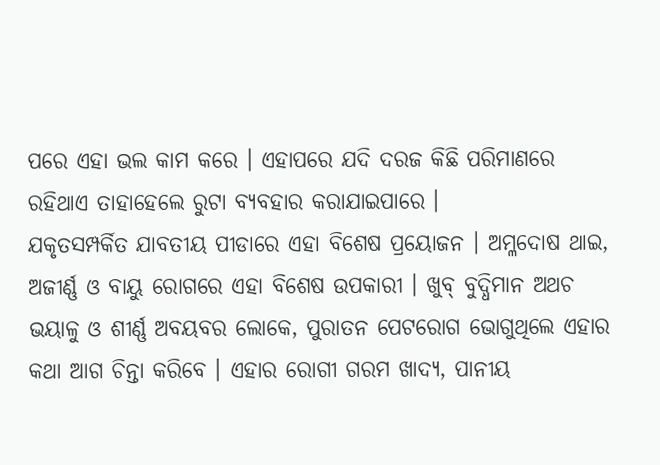ପରେ ଏହା ଭଲ କାମ କରେ । ଏହାପରେ ଯଦି ଦରଜ କିଛି ପରିମାଣରେ ରହିଥାଏ ତାହାହେଲେ ରୁଟା ବ୍ୟବହାର କରାଯାଇପାରେ ।
ଯକୃତସମ୍ପର୍କିତ ଯାବତୀୟ ପୀଡାରେ ଏହା ବିଶେଷ ପ୍ରୟୋଜନ । ଅମ୍ଳଦୋଷ ଥାଇ, ଅଜୀର୍ଣ୍ଣ ଓ ବାୟୁ ରୋଗରେ ଏହା ବିଶେଷ ଉପକାରୀ । ଖୁବ୍ ବୁଦ୍ଧିମାନ ଅଥଚ ଭୟାଳୁ ଓ ଶୀର୍ଣ୍ଣ ଅବୟବର ଲୋକେ, ପୁରାତନ ପେଟରୋଗ ଭୋଗୁଥିଲେ ଏହାର କଥା ଆଗ ଚିନ୍ତା କରିବେ । ଏହାର ରୋଗୀ ଗରମ ଖାଦ୍ୟ, ପାନୀୟ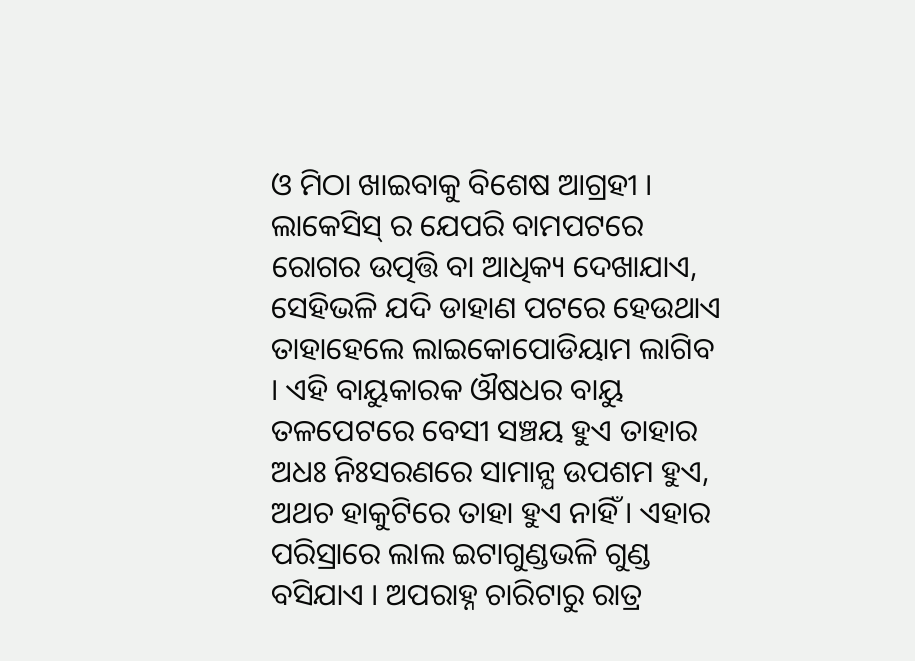ଓ ମିଠା ଖାଇବାକୁ ବିଶେଷ ଆଗ୍ରହୀ । ଲାକେସିସ୍ ର ଯେପରି ବାମପଟରେ ରୋଗର ଉତ୍ପତ୍ତି ବା ଆଧିକ୍ୟ ଦେଖାଯାଏ, ସେହିଭଳି ଯଦି ଡାହାଣ ପଟରେ ହେଉଥାଏ ତାହାହେଲେ ଲାଇକୋପୋଡିୟାମ ଲାଗିବ । ଏହି ବାୟୁକାରକ ଔଷଧର ବାୟୁ ତଳପେଟରେ ବେସୀ ସଞ୍ଚୟ ହୁଏ ତାହାର ଅଧଃ ନିଃସରଣରେ ସାମାନ୍ଯ ଉପଶମ ହୁଏ, ଅଥଚ ହାକୁଟିରେ ତାହା ହୁଏ ନାହିଁ । ଏହାର ପରିସ୍ରାରେ ଲାଲ ଇଟାଗୁଣ୍ଡଭଳି ଗୁଣ୍ଡ ବସିଯାଏ । ଅପରାହ୍ନ ଚାରିଟାରୁ ରାତ୍ର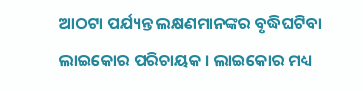ଆଠଟା ପର୍ଯ୍ୟନ୍ତ ଲକ୍ଷଣମାନଙ୍କର ବୃଦ୍ଧିଘଟିବା ଲାଇକୋର ପରିଚାୟକ । ଲାଇକୋର ମଧ୍ୟ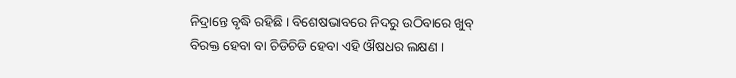ନିଦ୍ରାନ୍ତେ ବୃଦ୍ଧି ରହିଛି । ବିଶେଷଭାବରେ ନିଦରୁ ଉଠିବାରେ ଖୁବ୍ ବିରକ୍ତ ହେବା ବା ଚିଡିଚିଡି ହେବା ଏହି ଔଷଧର ଲକ୍ଷଣ ।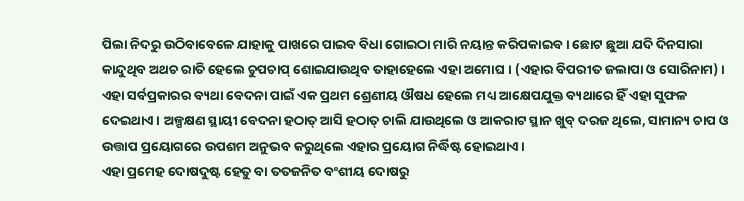ପିଲା ନିଦରୁ ଉଠିବାବେଳେ ଯାହାକୁ ପାଖରେ ପାଇବ ବିଧା ଗୋଇଠା ମାରି ନୟାନ୍ତ କରିପକାଇବ । ଛୋଟ ଛୁଆ ଯଦି ଦିନସାରା କାନ୍ଦୁଥିବ ଅଥଚ ରାତି ହେଲେ ଚୁପଚାପ୍ ଶୋଇଯାଉଥିବ ତାହାହେଲେ ଏହା ଅମୋଘ । (ଏହାର ବିପରୀତ ଜଲାପା ଓ ସୋରିନାମ) ।
ଏହା ସର୍ବପ୍ରକାରର ବ୍ୟଥା ବେଦନା ପାଇଁ ଏକ ପ୍ରଥମ ଶ୍ରେଣୀୟ ଔଷଧ ହେଲେ ମଧ୍ୟ ଆକ୍ଷେପଯୁକ୍ତ ବ୍ୟଥାରେ ହିଁ ଏହା ସୁଫଳ ଦେଇଥାଏ । ଅଳ୍ପକ୍ଷଣ ସ୍ଥାୟୀ ବେଦନା ହଠାତ୍ ଆସି ହଠାତ୍ ଚାଲି ଯାଉଥିଲେ ଓ ଆକରାଟ ସ୍ଥାନ ଖୁବ୍ ଦରଜ ଥିଲେ, ସାମାନ୍ୟ ଚାପ ଓ ଉତ୍ତାପ ପ୍ରୟୋଗରେ ଉପଶମ ଅନୁଭବ କରୁଥିଲେ ଏହାର ପ୍ରୟୋଗ ନିର୍ଦ୍ଧିଷ୍ଟ ହୋଇଥାଏ ।
ଏହା ପ୍ରମେହ ଦୋଷଦୁଷ୍ଟ ହେତୁ ବା ତତଜନିତ ବଂଶୀୟ ଦୋଷରୁ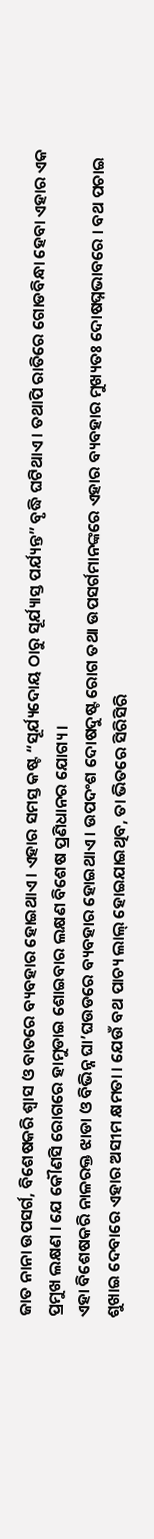ଜାତ ନାନା ଉପସର୍ଗ, ବିଶେଷକରି ଶ୍ଵାସ ଓ ବାତରେ ବ୍ୟବହାର ହୋଇଥାଏ । ଏହାର ସମସ୍ତ କଷ୍ଟ “ସୂର୍ଯ୍ୟଦୋୟ ଠାରୁ ସୂର୍ଯ୍ୟାସ୍ତ ପର୍ଯ୍ୟନ୍ତ” ବୃଦ୍ଧି ଘଟିଥାଏ । ତଥାପି ରାତିରେ ଗୋଡବିନ୍ଧା ହେବା ଏହାର ଏକ ପ୍ରମୁଖ ଲକ୍ଷଣ । ଯେ କୌଣସି ରୋଗରେ ହାମୁଡାଇ ଶୋଇବାର ଲକ୍ଷଣ ବିଶେଷ ପ୍ରଣିଧାନର ଯୋଗ୍ୟ ।
ଏହା ବିଶେଷକରି ନାଳରକ୍ତ ଝାଡା ଓ ବିଭିନ୍ନ ଘା’ଘଉଡରେ ବ୍ୟବହାର ହୋଇଥାଏ । ଉପଦଂଶ ଦୋଷଦୁଷ୍ଟ ରୋଗ ତଥା ଉପସର୍ଗମାନଙ୍କରେ ଏହାର ବ୍ୟବହାର ମୁଖ୍ୟତଃ ଦୋଷଘ୍ନଭାବରେ । ବଥ ପଚାଇ ଶୁଖାଇ ଦେବାରେ ଏହାର ଅସୀମ କ୍ଷମତା । ଯେଉଁ ବଥ ପାଚ୍ୟ ଲାଲ୍ ହୋଇଯାଇଥିବ, ତା ଭିତରେ ସିରିସିରି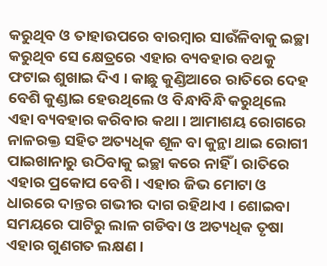କରୁଥିବ ଓ ତାହାଉପରେ ବାରମ୍ବାର ସାଉଁଳିବାକୁ ଇଚ୍ଛା କରୁଥିବ ସେ କ୍ଷେତ୍ରରେ ଏହାର ବ୍ୟବହାର ବଥକୁ ଫଟାଇ ଶୁଖାଇ ଦିଏ । କାଛୁ କୁଣ୍ଡିଆରେ ରାତିରେ ଦେହ ବେଶି କୁଣ୍ଡାଇ ହେଉଥିଲେ ଓ ବିନ୍ଧାବିନ୍ଧି କରୁଥିଲେ ଏହା ବ୍ୟବହାର କରିବାର କଥା । ଆମାଶୟ ରୋଗରେ ନାଳରକ୍ତ ସହିତ ଅତ୍ୟଧିକ ଶୂଳ ବା କୁନ୍ଥା ଥାଇ ରୋଗୀ ପାଇଖାନାରୁ ଉଠିବାକୁ ଇଚ୍ଛା କରେ ନାହିଁ । ରାତିରେ ଏହାର ପ୍ରକୋପ ବେଶି । ଏହାର ଜିଭ ମୋଟା ଓ ଧାରରେ ଦାନ୍ତର ଗଭୀର ଦାଗ ରହିଥାଏ । ଶୋଇବା ସମୟରେ ପାଟିରୁ ଲାଳ ଗଡିବା ଓ ଅତ୍ୟଧିକ ତୃଷା ଏହାର ଗୁଣଗତ ଲକ୍ଷଣ ।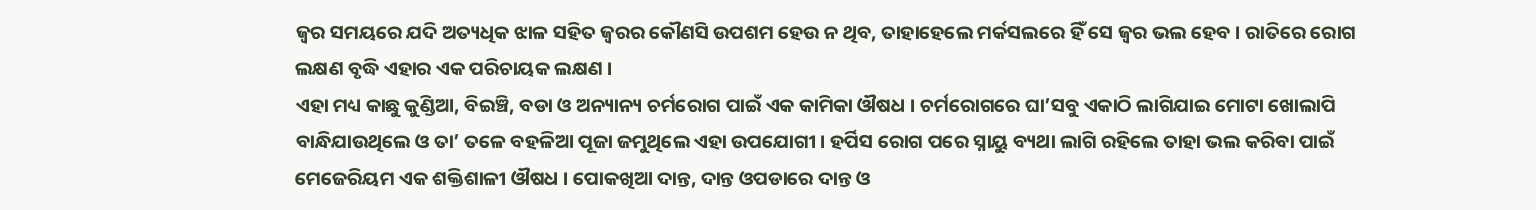ଜ୍ଵର ସମୟରେ ଯଦି ଅତ୍ୟଧିକ ଝାଳ ସହିତ ଜ୍ଵରର କୌଣସି ଉପଶମ ହେଉ ନ ଥିବ, ତାହାହେଲେ ମର୍କସଲରେ ହିଁ ସେ ଜ୍ଵର ଭଲ ହେବ । ରାତିରେ ରୋଗ ଲକ୍ଷଣ ବୃଦ୍ଧି ଏହାର ଏକ ପରିଚାୟକ ଲକ୍ଷଣ ।
ଏହା ମଧ୍ୟ କାଛୁ କୁଣ୍ଡିଆ, ବିଇଞ୍ଚି, ବଡା ଓ ଅନ୍ୟାନ୍ୟ ଚର୍ମରୋଗ ପାଇଁ ଏକ କାମିକା ଔଷଧ । ଚର୍ମରୋଗରେ ଘା’ସବୁ ଏକାଠି ଲାଗିଯାଇ ମୋଟା ଖୋଲାପି ବାନ୍ଧିଯାଉଥିଲେ ଓ ତା’ ତଳେ ବହଳିଆ ପୂଜା ଜମୁଥିଲେ ଏହା ଉପଯୋଗୀ । ହର୍ପିସ ରୋଗ ପରେ ସ୍ନାୟୁ ବ୍ୟଥା ଲାଗି ରହିଲେ ତାହା ଭଲ କରିବା ପାଇଁ ମେଜେରିୟମ ଏକ ଶକ୍ତିଶାଳୀ ଔଷଧ । ପୋକଖିଆ ଦାନ୍ତ, ଦାନ୍ତ ଓପଡାରେ ଦାନ୍ତ ଓ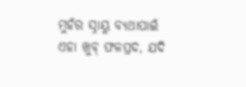ମୁହଁର ସ୍ନାୟୁ ବ୍ୟଥାପାଇଁ ଏହା ଖୁବ୍ ଫଳପ୍ରଦ, ଯଦି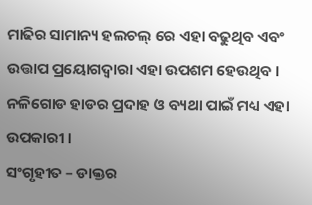ମାଢିର ସାମାନ୍ୟ ହଲଚଲ୍ ରେ ଏହା ବଢୁଥିବ ଏବଂ ଉତ୍ତାପ ପ୍ରୟୋଗଦ୍ଵାରା ଏହା ଉପଶମ ହେଉଥିବ । ନଳିଗୋଡ ହାଡର ପ୍ରଦାହ ଓ ବ୍ୟଥା ପାଇଁ ମଧ୍ୟ ଏହା ଉପକାରୀ ।
ସଂଗୃହୀତ – ଡାକ୍ତର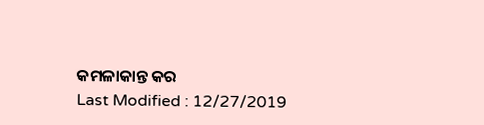କମଳାକାନ୍ତ କର
Last Modified : 12/27/2019